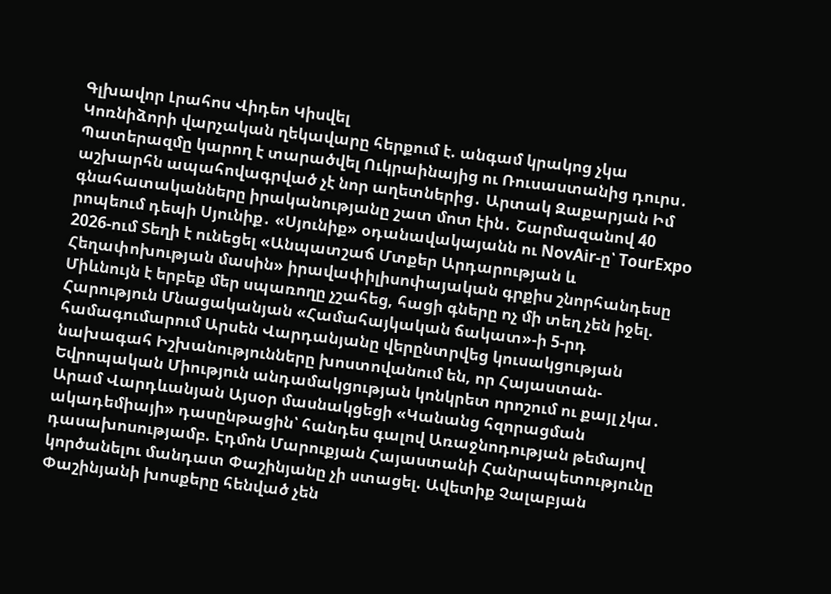Գլխավոր Լրահոս Վիդեո Կիսվել
Կոռնիձորի վարչական ղեկավարը հերքում է. անգամ կրակոց չկա Պատերազմը կարող է տարածվել Ուկրաինայից ու Ռուսաստանից դուրս․ աշխարհն ապահովագրված չէ նոր աղետներից․ Արտակ Զաքարյան Իմ գնահատականները իրականությանը շատ մոտ էին․ Շարմազանով 40 րոպեում դեպի Սյունիք․ «Սյունիք» օդանավակայանն ու NovAir-ը՝ TourExpo 2026-ում Տեղի է ունեցել «Անպատշաճ Մտքեր Արդարության և Հեղափոխության մասին» իրավափիլիսոփայական գրքիս շնորհանդեսը Միևնույն է երբեք մեր սպառողը չշահեց, հացի գները ոչ մի տեղ չեն իջել. Հարություն Մնացականյան «Համահայկական ճակատ»-ի 5-րդ համագումարում Արսեն Վարդանյանը վերընտրվեց կուսակցության նախագահ Իշխանությունները խոստովանում են, որ Հայաստան-Եվրոպական Միություն անդամակցության կոնկրետ որոշում ու քայլ չկա․ Արամ Վարդևանյան Այսօր մասնակցեցի «Կանանց հզորացման ակադեմիայի» դասընթացին՝ հանդես գալով Առաջնոդության թեմայով դասախոսությամբ. Էդմոն Մարուքյան Հայաստանի Հանրապետությունը կործանելու մանդատ Փաշինյանը չի ստացել. Ավետիք Չալաբյան Փաշինյանի խոսքերը հենված չեն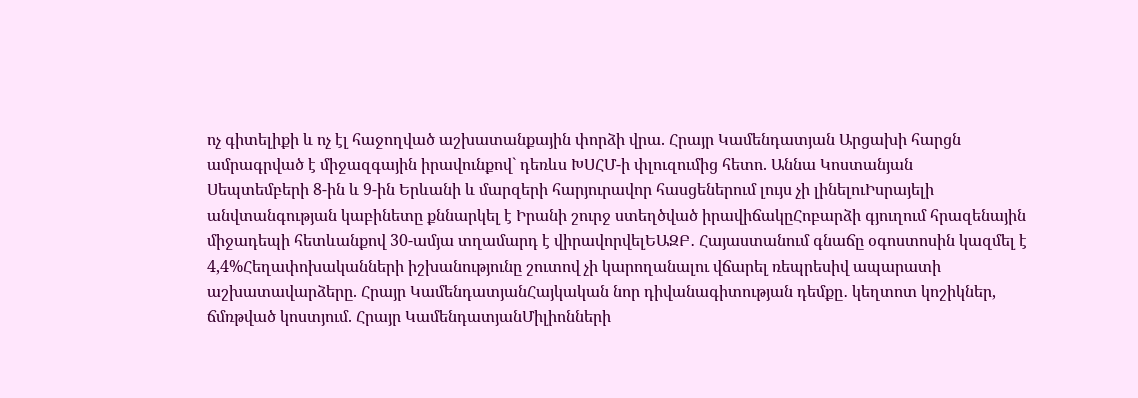ոչ գիտելիքի և ոչ էլ հաջողված աշխատանքային փորձի վրա. Հրայր Կամենդատյան Արցախի հարցն ամրագրված է միջազգային իրավունքով` դեռևս ԽՍՀՄ-ի փլուզումից հետո. Աննա Կոստանյան
Սեպտեմբերի 8-ին և 9-ին Երևանի և մարզերի հարյուրավոր հասցեներում լույս չի լինելուԻսրայելի անվտանգության կաբինետը քննարկել է Իրանի շուրջ ստեղծված իրավիճակըՀոբարձի գյուղում հրազենային միջադեպի հետևանքով 30-ամյա տղամարդ է վիրավորվելԵԱԶԲ․ Հայաստանում գնաճը օգոստոսին կազմել է 4,4%Հեղափոխականների իշխանությունը շուտով չի կարողանալու վճարել ռեպրեսիվ ապարատի աշխատավարձերը. Հրայր ԿամենդատյանՀայկական նոր դիվանագիտության դեմքը․ կեղտոտ կոշիկներ, ճմռթված կոստյում. Հրայր ԿամենդատյանՄիլիոնների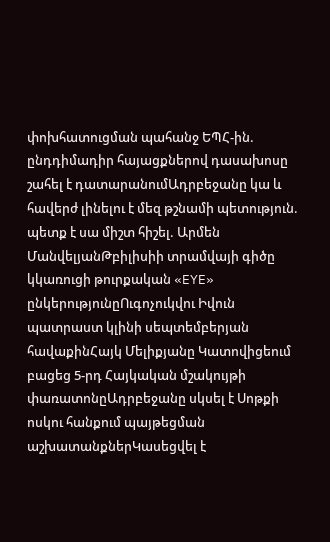փոխհատուցման պահանջ ԵՊՀ-ին. ընդդիմադիր հայացքներով դասախոսը շահել է դատարանումԱդրբեջանը կա և հավերժ լինելու է մեզ թշնամի պետություն. պետք է սա միշտ հիշել. Արմեն ՄանվելյանԹբիլիսիի տրամվայի գիծը կկառուցի թուրքական «EYE» ընկերությունըՈւգոչուկվու Իվուն պատրաստ կլինի սեպտեմբերյան հավաքինՀայկ Մելիքյանը Կատովիցեում բացեց 5-րդ Հայկական մշակույթի փառատոնըԱդրբեջանը սկսել է Սոթքի ոսկու հանքում պայթեցման աշխատանքներԿասեցվել է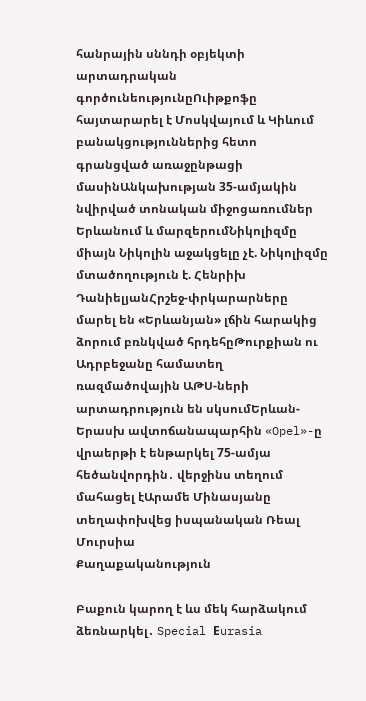հանրային սննդի օբյեկտի արտադրական գործունեությունըՈւիթքոֆը հայտարարել է Մոսկվայում և Կիևում բանակցություններից հետո գրանցված առաջընթացի մասինԱնկախության 35-ամյակին նվիրված տոնական միջոցառումներ Երևանում և մարզերումՆիկոլիզմը միայն Նիկոլին աջակցելը չէ. Նիկոլիզմը մտածողություն է. Հենրիխ ԴանիելյանՀրշեջ-փրկարարները մարել են «Երևանյան» լճին հարակից ձորում բռնկված հրդեհըԹուրքիան ու Ադրբեջանը համատեղ ռազմածովային ԱԹՍ-ների արտադրություն են սկսումԵրևան-Երասխ ավտոճանապարհին «Opel»-ը վրաերթի է ենթարկել 75-ամյա հեծանվորդին․ վերջինս տեղում մահացել էԱրամե Մինասյանը տեղափոխվեց իսպանական Ռեալ Մուրսիա
Քաղաքականություն

Բաքուն կարող է ևս մեկ հարձակում ձեռնարկել․ Special Еurasia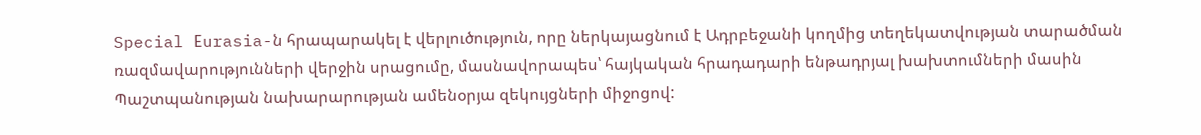Special Еurasia-ն հրապարակել է վերլուծություն, որը ներկայացնում է Ադրբեջանի կողմից տեղեկատվության տարածման ռազմավարությունների վերջին սրացումը, մասնավորապես՝ հայկական հրադադարի ենթադրյալ խախտումների մասին Պաշտպանության նախարարության ամենօրյա զեկույցների միջոցով: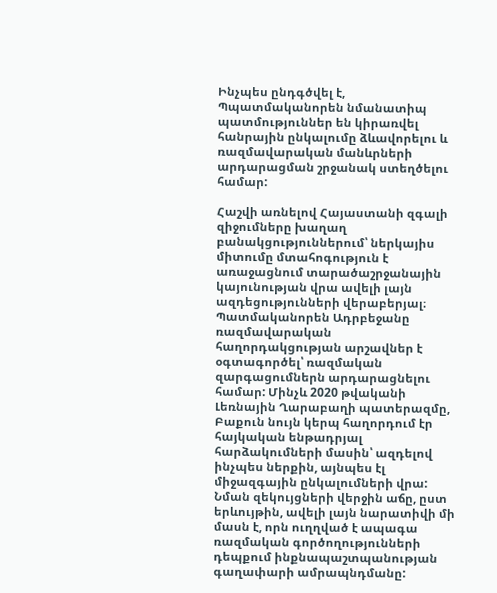Ինչպես ընդգծվել է, Պպատմականորեն նմանատիպ պատմություններ են կիրառվել հանրային ընկալումը ձևավորելու և ռազմավարական մանևրների արդարացման շրջանակ ստեղծելու համար:

Հաշվի առնելով Հայաստանի զգալի զիջումները խաղաղ բանակցություններում՝ ներկայիս միտումը մտահոգություն է առաջացնում տարածաշրջանային կայունության վրա ավելի լայն ազդեցությունների վերաբերյալ։ Պատմականորեն Ադրբեջանը ռազմավարական հաղորդակցության արշավներ է օգտագործել՝ ռազմական զարգացումներն արդարացնելու համար: Մինչև 2020 թվականի Լեռնային Ղարաբաղի պատերազմը, Բաքուն նույն կերպ հաղորդում էր հայկական ենթադրյալ հարձակումների մասին՝ ազդելով ինչպես ներքին, այնպես էլ միջազգային ընկալումների վրա: Նման զեկույցների վերջին աճը, ըստ երևույթին, ավելի լայն նարատիվի մի մասն է, որն ուղղված է ապագա ռազմական գործողությունների դեպքում ինքնապաշտպանության գաղափարի ամրապնդմանը: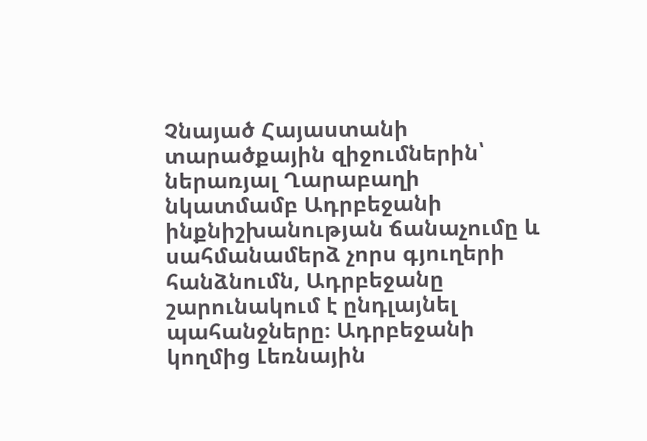Չնայած Հայաստանի տարածքային զիջումներին՝ ներառյալ Ղարաբաղի նկատմամբ Ադրբեջանի ինքնիշխանության ճանաչումը և սահմանամերձ չորս գյուղերի հանձնումն, Ադրբեջանը շարունակում է ընդլայնել պահանջները։ Ադրբեջանի կողմից Լեռնային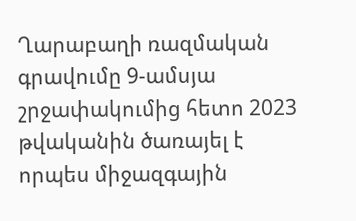Ղարաբաղի ռազմական գրավումը 9-ամսյա շրջափակումից հետո 2023 թվականին ծառայել է որպես միջազգային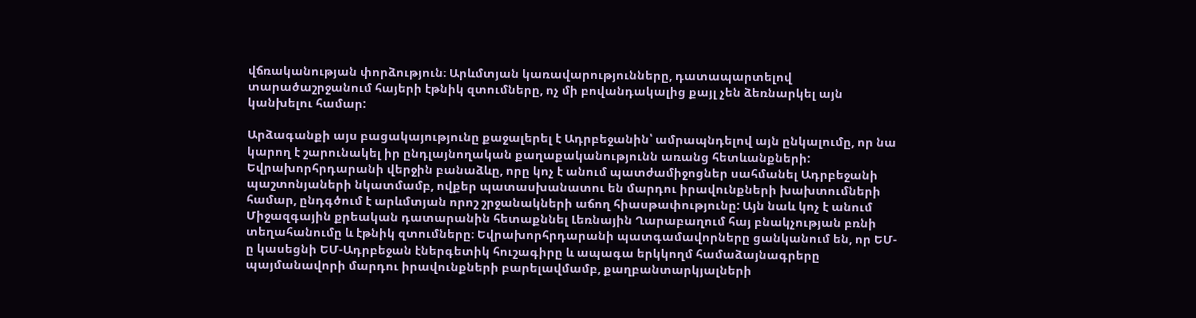վճռականության փորձություն։ Արևմտյան կառավարությունները, դատապարտելով տարածաշրջանում հայերի էթնիկ զտումները, ոչ մի բովանդակալից քայլ չեն ձեռնարկել այն կանխելու համար:

Արձագանքի այս բացակայությունը քաջալերել է Ադրբեջանին՝ ամրապնդելով այն ընկալումը, որ նա կարող է շարունակել իր ընդլայնողական քաղաքականությունն առանց հետևանքների: Եվրախորհրդարանի վերջին բանաձևը, որը կոչ է անում պատժամիջոցներ սահմանել Ադրբեջանի պաշտոնյաների նկատմամբ, ովքեր պատասխանատու են մարդու իրավունքների խախտումների համար, ընդգծում է արևմտյան որոշ շրջանակների աճող հիասթափությունը: Այն նաև կոչ է անում Միջազգային քրեական դատարանին հետաքննել Լեռնային Ղարաբաղում հայ բնակչության բռնի տեղահանումը և էթնիկ զտումները։ Եվրախորհրդարանի պատգամավորները ցանկանում են, որ ԵՄ-ը կասեցնի ԵՄ-Ադրբեջան էներգետիկ հուշագիրը և ապագա երկկողմ համաձայնագրերը պայմանավորի մարդու իրավունքների բարելավմամբ, քաղբանտարկյալների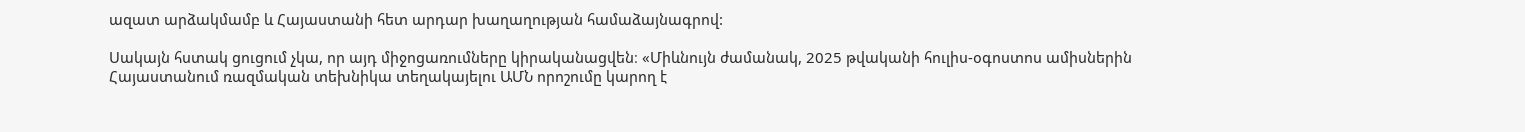ազատ արձակմամբ և Հայաստանի հետ արդար խաղաղության համաձայնագրով:

Սակայն հստակ ցուցում չկա, որ այդ միջոցառումները կիրականացվեն։ «Միևնույն ժամանակ, 2025 թվականի հուլիս-օգոստոս ամիսներին Հայաստանում ռազմական տեխնիկա տեղակայելու ԱՄՆ որոշումը կարող է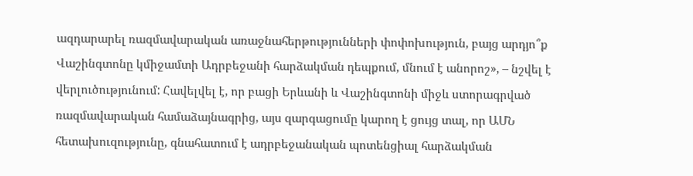ազդարարել ռազմավարական առաջնահերթությունների փոփոխություն, բայց արդյո՞ք Վաշինգտոնը կմիջամտի Ադրբեջանի հարձակման դեպքում, մնում է անորոշ», – նշվել է վերլուծությունում: Հավելվել է, որ բացի Երևանի և Վաշինգտոնի միջև ստորագրված ռազմավարական համաձայնագրից, այս զարգացումը կարող է ցույց տալ, որ ԱՄՆ հետախուզությունը, գնահատում է ադրբեջանական պոտենցիալ հարձակման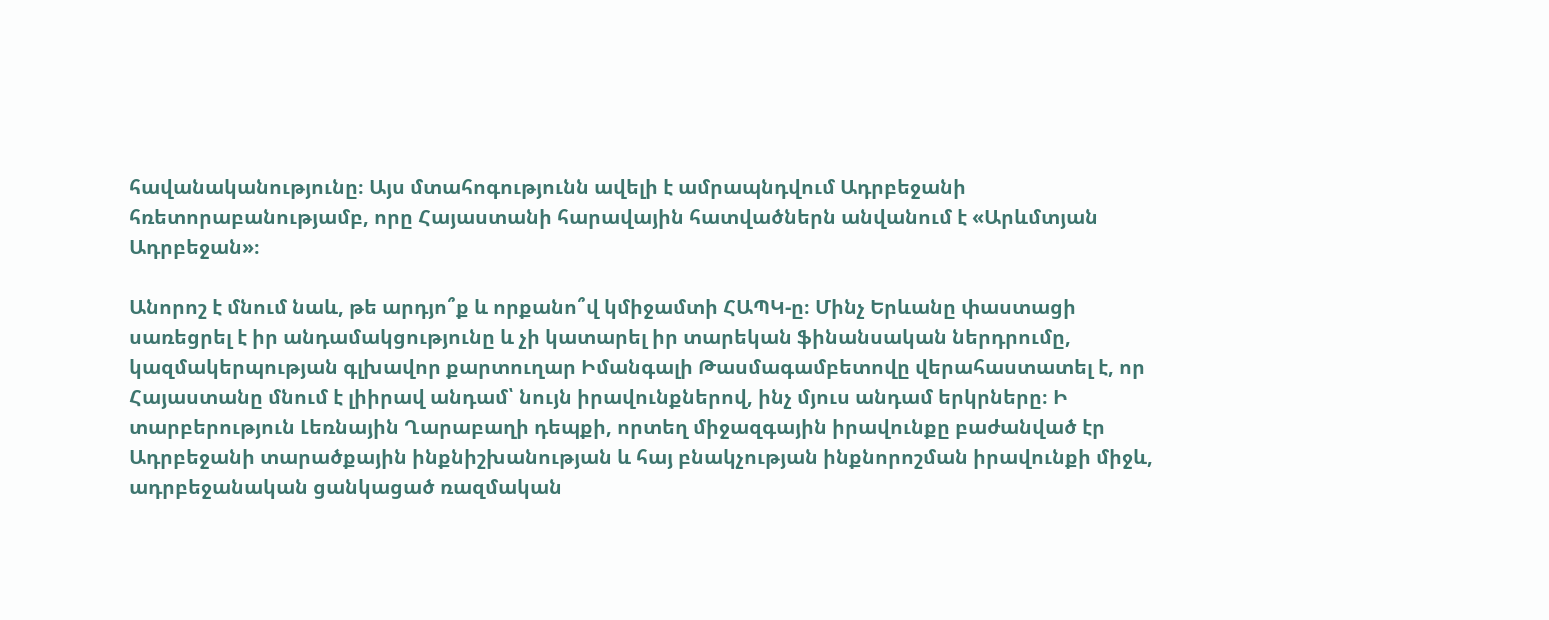հավանականությունը։ Այս մտահոգությունն ավելի է ամրապնդվում Ադրբեջանի հռետորաբանությամբ, որը Հայաստանի հարավային հատվածներն անվանում է «Արևմտյան Ադրբեջան»։

Անորոշ է մնում նաև, թե արդյո՞ք և որքանո՞վ կմիջամտի ՀԱՊԿ-ը։ Մինչ Երևանը փաստացի սառեցրել է իր անդամակցությունը և չի կատարել իր տարեկան ֆինանսական ներդրումը, կազմակերպության գլխավոր քարտուղար Իմանգալի Թասմագամբետովը վերահաստատել է, որ Հայաստանը մնում է լիիրավ անդամ՝ նույն իրավունքներով, ինչ մյուս անդամ երկրները։ Ի տարբերություն Լեռնային Ղարաբաղի դեպքի, որտեղ միջազգային իրավունքը բաժանված էր Ադրբեջանի տարածքային ինքնիշխանության և հայ բնակչության ինքնորոշման իրավունքի միջև, ադրբեջանական ցանկացած ռազմական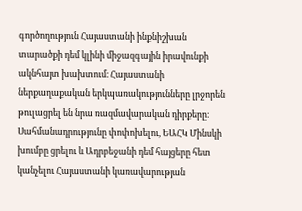գործողություն Հայաստանի ինքնիշխան տարածքի դեմ կլինի միջազգային իրավունքի ակնհայտ խախտում։ Հայաստանի ներքաղաքական երկպառակությունները լրջորեն թուլացրել են նրա ռազմավարական դիրքերը։ Սահմանադրությունը փոփոխելու, ԵԱՀԿ Մինսկի խումբը ցրելու և Ադրբեջանի դեմ հայցերը հետ կանչելու Հայաստանի կառավարության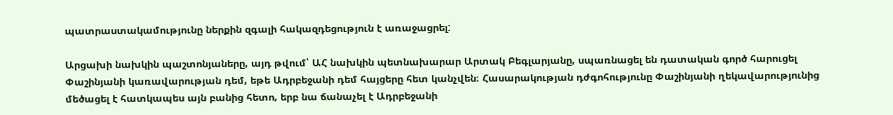պատրաստակամությունը ներքին զգալի հակազդեցություն է առաջացրել:

Արցախի նախկին պաշտոնյաները, այդ թվում՝ ԱՀ նախկին պետնախարար Արտակ Բեգլարյանը, սպառնացել են դատական գործ հարուցել Փաշինյանի կառավարության դեմ, եթե Ադրբեջանի դեմ հայցերը հետ կանչվեն։ Հասարակության դժգոհությունը Փաշինյանի ղեկավարությունից մեծացել է հատկապես այն բանից հետո, երբ նա ճանաչել է Ադրբեջանի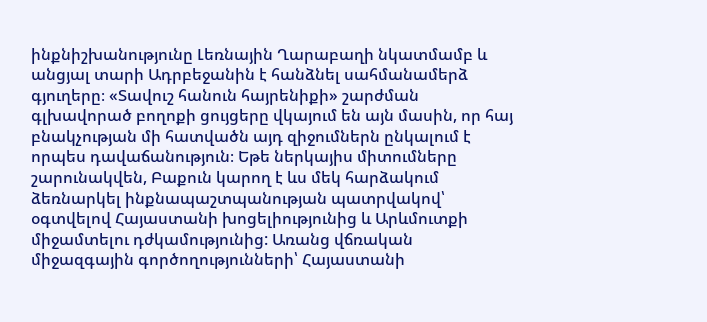ինքնիշխանությունը Լեռնային Ղարաբաղի նկատմամբ և անցյալ տարի Ադրբեջանին է հանձնել սահմանամերձ գյուղերը։ «Տավուշ հանուն հայրենիքի» շարժման գլխավորած բողոքի ցույցերը վկայում են այն մասին, որ հայ բնակչության մի հատվածն այդ զիջումներն ընկալում է որպես դավաճանություն։ Եթե ներկայիս միտումները շարունակվեն, Բաքուն կարող է ևս մեկ հարձակում ձեռնարկել ինքնապաշտպանության պատրվակով՝ օգտվելով Հայաստանի խոցելիությունից և Արևմուտքի միջամտելու դժկամությունից: Առանց վճռական միջազգային գործողությունների՝ Հայաստանի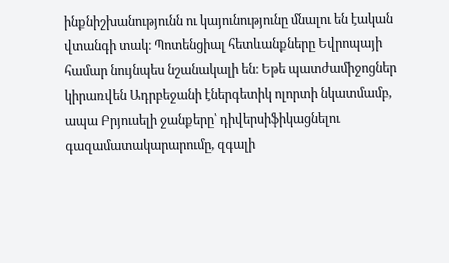ինքնիշխանությունն ու կայունությունը մնալու են էական վտանգի տակ։ Պոտենցիալ հետևանքները Եվրոպայի համար նույնպես նշանակալի են։ Եթե պատժամիջոցներ կիրառվեն Ադրբեջանի էներգետիկ ոլորտի նկատմամբ, ապա Բրյուսելի ջանքերը՝ դիվերսիֆիկացնելու գազամատակարարումը, զգալի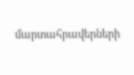մարտահրավերների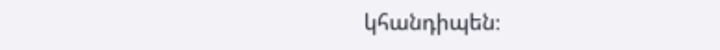կհանդիպեն։